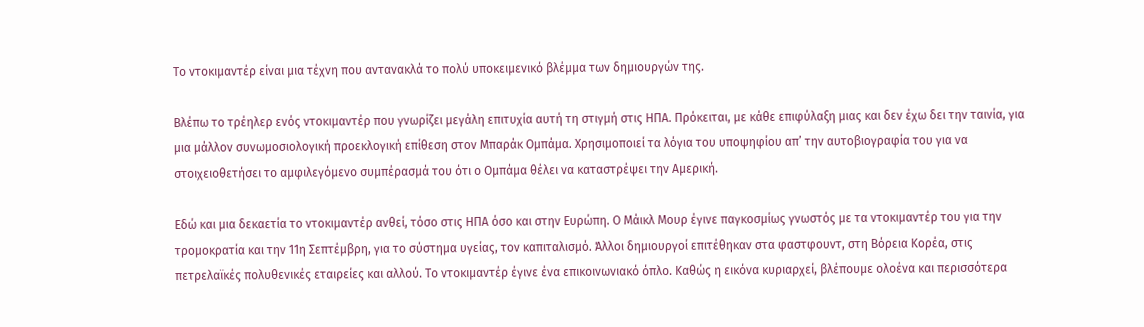Το ντοκιμαντέρ είναι μια τέχνη που αντανακλά το πολύ υποκειμενικό βλέμμα των δημιουργών της.

Βλέπω το τρέηλερ ενός ντοκιμαντέρ που γνωρίζει μεγάλη επιτυχία αυτή τη στιγμή στις ΗΠΑ. Πρόκειται, με κάθε επιφύλαξη μιας και δεν έχω δει την ταινία, για μια μάλλον συνωμοσιολογική προεκλογική επίθεση στον Μπαράκ Ομπάμα. Χρησιμοποιεί τα λόγια του υποψηφίου απ’ την αυτοβιογραφία του για να στοιχειοθετήσει το αμφιλεγόμενο συμπέρασμά του ότι ο Ομπάμα θέλει να καταστρέψει την Αμερική.

Εδώ και μια δεκαετία το ντοκιμαντέρ ανθεί, τόσο στις ΗΠΑ όσο και στην Ευρώπη. Ο Μάικλ Μουρ έγινε παγκοσμίως γνωστός με τα ντοκιμαντέρ του για την τρομοκρατία και την 11η Σεπτέμβρη, για το σύστημα υγείας, τον καπιταλισμό. Άλλοι δημιουργοί επιτέθηκαν στα φαστφουντ, στη Βόρεια Κορέα, στις πετρελαϊκές πολυθενικές εταιρείες και αλλού. Το ντοκιμαντέρ έγινε ένα επικοινωνιακό όπλο. Καθώς η εικόνα κυριαρχεί, βλέπουμε ολοένα και περισσότερα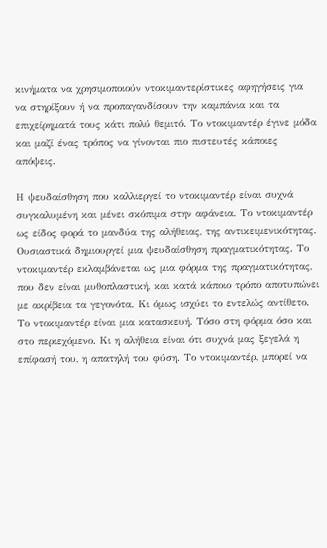κινήματα να χρησιμοποιούν ντοκιμαντερίστικες αφηγήσεις για να στηρίξουν ή να προπαγανδίσουν την καμπάνια και τα επιχείρηματά τους κάτι πολύ θεμιτό. Το ντοκιμαντέρ έγινε μόδα και μαζί ένας τρόπος να γίνονται πιο πιστευτές κάποιες απόψεις.

Η ψευδαίσθηση που καλλιεργεί το ντοκιμαντέρ είναι συχνά συγκαλυμένη και μένει σκόπιμα στην αφάνεια. Το ντοκιμαντέρ ως είδος φορά το μανδύα της αλήθειας, της αντικειμενικότητας. Ουσιαστικά δημιουργεί μια ψευδαίσθηση πραγματικότητας. Το ντοκιμαντέρ εκλαμβάνεται ως μια φόρμα της πραγματικότητας, που δεν είναι μυθοπλαστική, και κατά κάποιο τρόπο αποτυπώνει με ακρίβεια τα γεγονότα. Κι όμως ισχύει το εντελώς αντίθετο. Το ντοκιμαντέρ είναι μια κατασκευή. Τόσο στη φόρμα όσο και στο περιεχόμενο. Κι η αλήθεια είναι ότι συχνά μας ξεγελά η επίφασή του, η απατηλή του φύση. Το ντοκιμαντέρ, μπορεί να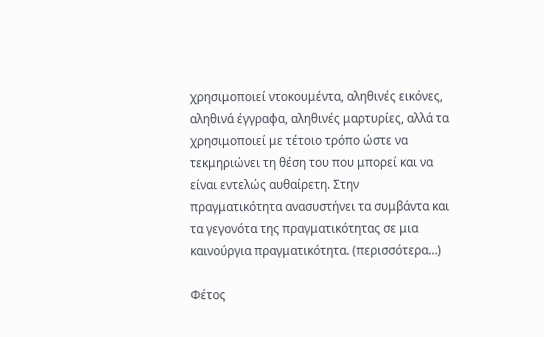χρησιμοποιεί ντοκουμέντα, αληθινές εικόνες, αληθινά έγγραφα, αληθινές μαρτυρίες, αλλά τα χρησιμοποιεί με τέτοιο τρόπο ώστε να τεκμηριώνει τη θέση του που μπορεί και να είναι εντελώς αυθαίρετη. Στην πραγματικότητα ανασυστήνει τα συμβάντα και τα γεγονότα της πραγματικότητας σε μια καινούργια πραγματικότητα. (περισσότερα…)

Φέτος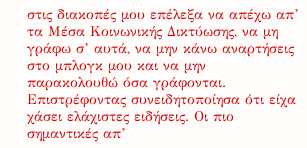στις διακοπές μου επέλεξα να απέχω απ’ τα Μέσα Κοινωνικής Δικτύωσης, να μη γράφω σ’ αυτά, να μην κάνω αναρτήσεις στο μπλογκ μου και να μην παρακολουθώ όσα γράφονται. Επιστρέφοντας συνειδητοποίησα ότι είχα χάσει ελάχιστες ειδήσεις. Οι πιο σημαντικές απ’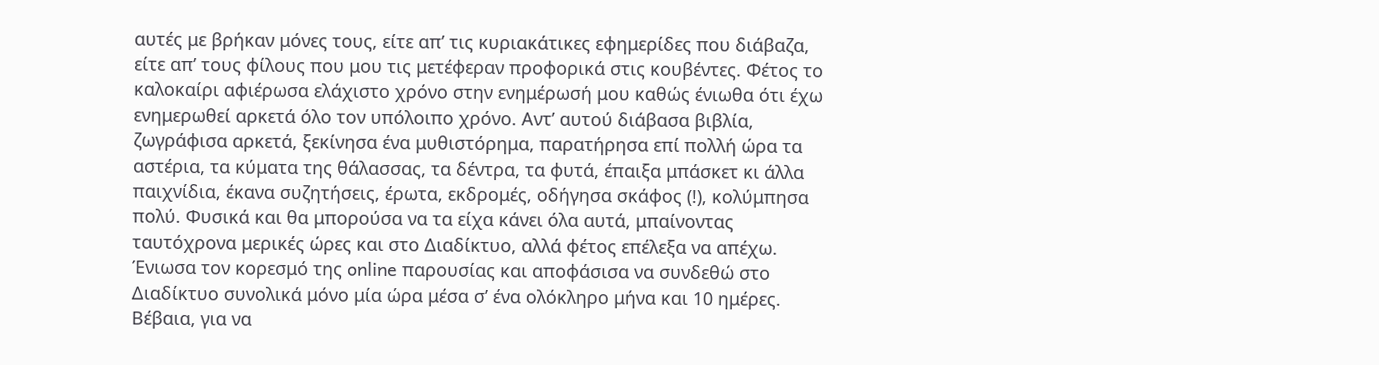αυτές με βρήκαν μόνες τους, είτε απ’ τις κυριακάτικες εφημερίδες που διάβαζα, είτε απ’ τους φίλους που μου τις μετέφεραν προφορικά στις κουβέντες. Φέτος το καλοκαίρι αφιέρωσα ελάχιστο χρόνο στην ενημέρωσή μου καθώς ένιωθα ότι έχω ενημερωθεί αρκετά όλο τον υπόλοιπο χρόνο. Αντ’ αυτού διάβασα βιβλία, ζωγράφισα αρκετά, ξεκίνησα ένα μυθιστόρημα, παρατήρησα επί πολλή ώρα τα αστέρια, τα κύματα της θάλασσας, τα δέντρα, τα φυτά, έπαιξα μπάσκετ κι άλλα παιχνίδια, έκανα συζητήσεις, έρωτα, εκδρομές, οδήγησα σκάφος (!), κολύμπησα πολύ. Φυσικά και θα μπορούσα να τα είχα κάνει όλα αυτά, μπαίνοντας ταυτόχρονα μερικές ώρες και στο Διαδίκτυο, αλλά φέτος επέλεξα να απέχω. Ένιωσα τον κορεσμό της online παρουσίας και αποφάσισα να συνδεθώ στο Διαδίκτυο συνολικά μόνο μία ώρα μέσα σ’ ένα ολόκληρο μήνα και 10 ημέρες. Βέβαια, για να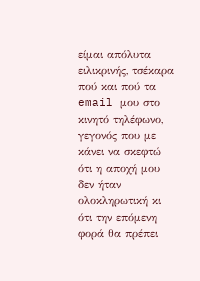είμαι απόλυτα ειλικρινής, τσέκαρα πού και πού τα email μου στο κινητό τηλέφωνο, γεγονός που με κάνει να σκεφτώ ότι η αποχή μου δεν ήταν ολοκληρωτική κι ότι την επόμενη φορά θα πρέπει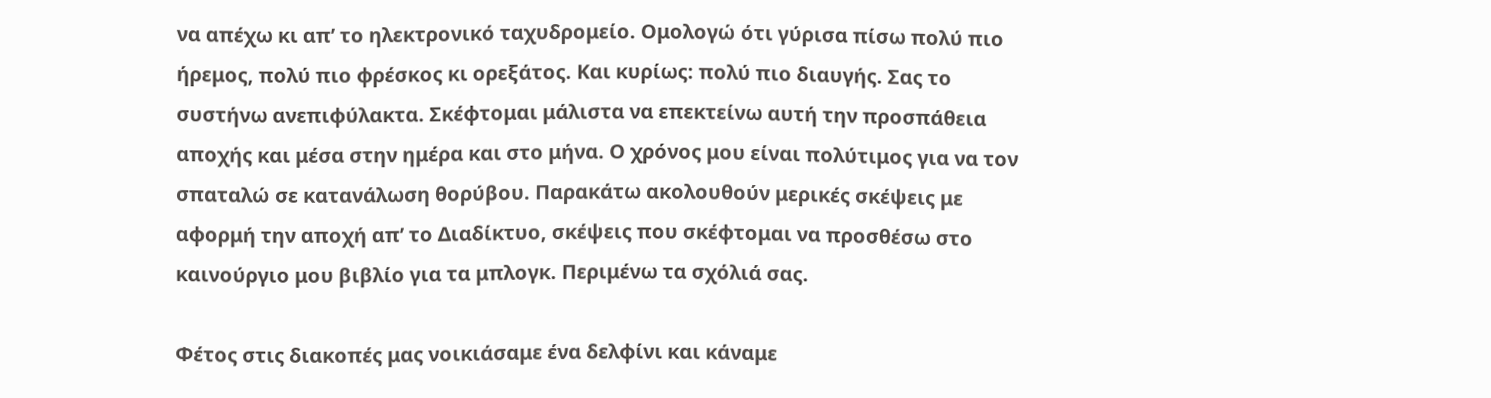να απέχω κι απ’ το ηλεκτρονικό ταχυδρομείο. Ομολογώ ότι γύρισα πίσω πολύ πιο ήρεμος, πολύ πιο φρέσκος κι ορεξάτος. Και κυρίως: πολύ πιο διαυγής. Σας το συστήνω ανεπιφύλακτα. Σκέφτομαι μάλιστα να επεκτείνω αυτή την προσπάθεια αποχής και μέσα στην ημέρα και στο μήνα. Ο χρόνος μου είναι πολύτιμος για να τον σπαταλώ σε κατανάλωση θορύβου. Παρακάτω ακολουθούν μερικές σκέψεις με αφορμή την αποχή απ’ το Διαδίκτυο, σκέψεις που σκέφτομαι να προσθέσω στο καινούργιο μου βιβλίο για τα μπλογκ. Περιμένω τα σχόλιά σας.

Φέτος στις διακοπές μας νοικιάσαμε ένα δελφίνι και κάναμε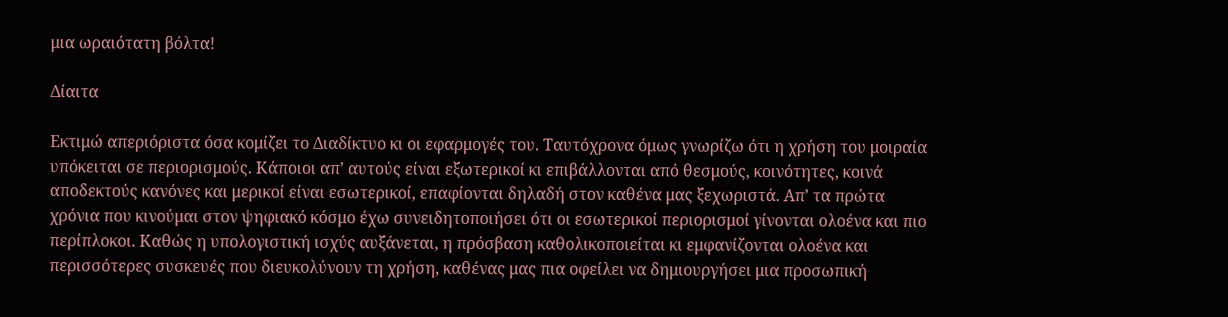μια ωραιότατη βόλτα!

Δίαιτα

Εκτιμώ απεριόριστα όσα κομίζει το Διαδίκτυο κι οι εφαρμογές του. Ταυτόχρονα όμως γνωρίζω ότι η χρήση του μοιραία υπόκειται σε περιορισμούς. Κάποιοι απ’ αυτούς είναι εξωτερικοί κι επιβάλλονται από θεσμούς, κοινότητες, κοινά αποδεκτούς κανόνες και μερικοί είναι εσωτερικοί, επαφίονται δηλαδή στον καθένα μας ξεχωριστά. Απ’ τα πρώτα χρόνια που κινούμαι στον ψηφιακό κόσμο έχω συνειδητοποιήσει ότι οι εσωτερικοί περιορισμοί γίνονται ολοένα και πιο περίπλοκοι. Καθώς η υπολογιστική ισχύς αυξάνεται, η πρόσβαση καθολικοποιείται κι εμφανίζονται ολοένα και περισσότερες συσκευές που διευκολύνουν τη χρήση, καθένας μας πια οφείλει να δημιουργήσει μια προσωπική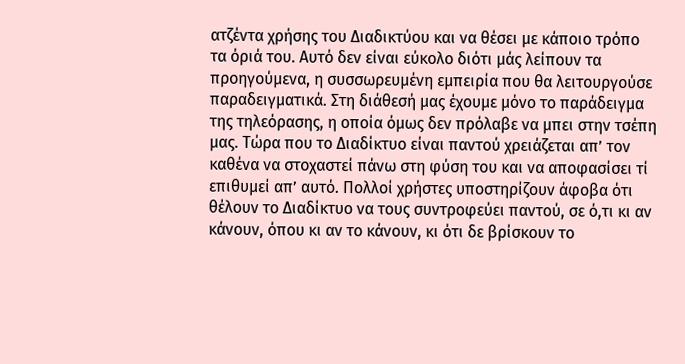ατζέντα χρήσης του Διαδικτύου και να θέσει με κάποιο τρόπο τα όριά του. Αυτό δεν είναι εύκολο διότι μάς λείπουν τα προηγούμενα, η συσσωρευμένη εμπειρία που θα λειτουργούσε παραδειγματικά. Στη διάθεσή μας έχουμε μόνο το παράδειγμα της τηλεόρασης, η οποία όμως δεν πρόλαβε να μπει στην τσέπη μας. Τώρα που το Διαδίκτυο είναι παντού χρειάζεται απ’ τον καθένα να στοχαστεί πάνω στη φύση του και να αποφασίσει τί επιθυμεί απ’ αυτό. Πολλοί χρήστες υποστηρίζουν άφοβα ότι θέλουν το Διαδίκτυο να τους συντροφεύει παντού, σε ό,τι κι αν κάνουν, όπου κι αν το κάνουν, κι ότι δε βρίσκουν το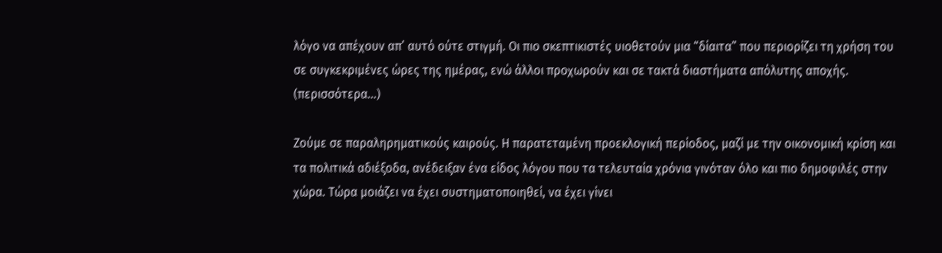λόγο να απέχουν απ’ αυτό ούτε στιγμή. Οι πιο σκεπτικιστές υιοθετούν μια “δίαιτα” που περιορίζει τη χρήση του σε συγκεκριμένες ώρες της ημέρας, ενώ άλλοι προχωρούν και σε τακτά διαστήματα απόλυτης αποχής. (περισσότερα…)

Ζούμε σε παραληρηματικούς καιρούς. Η παρατεταμένη προεκλογική περίοδος, μαζί με την οικονομική κρίση και τα πολιτικά αδιέξοδα, ανέδειξαν ένα είδος λόγου που τα τελευταία χρόνια γινόταν όλο και πιο δημοφιλές στην χώρα. Τώρα μοιάζει να έχει συστηματοποιηθεί, να έχει γίνει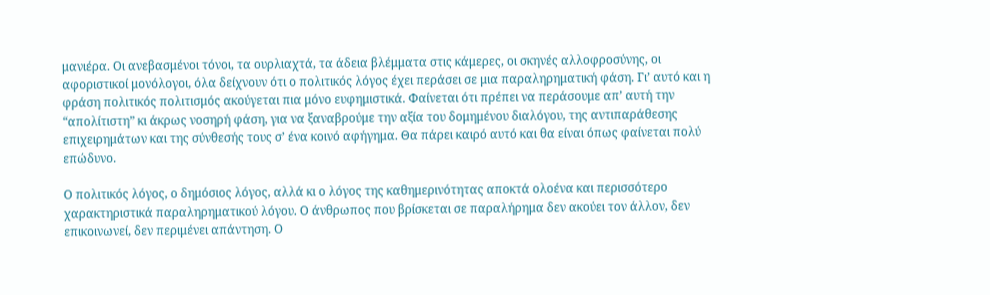μανιέρα. Οι ανεβασμένοι τόνοι, τα ουρλιαχτά, τα άδεια βλέμματα στις κάμερες, οι σκηνές αλλοφροσύνης, οι αφοριστικοί μονόλογοι, όλα δείχνουν ότι ο πολιτικός λόγος έχει περάσει σε μια παραληρηματική φάση. Γι’ αυτό και η φράση πολιτικός πολιτισμός ακούγεται πια μόνο ευφημιστικά. Φαίνεται ότι πρέπει να περάσουμε απ’ αυτή την “απολίτιστη” κι άκρως νοσηρή φάση, για να ξαναβρούμε την αξία του δομημένου διαλόγου, της αντιπαράθεσης επιχειρημάτων και της σύνθεσής τους σ’ ένα κοινό αφήγημα. Θα πάρει καιρό αυτό και θα είναι όπως φαίνεται πολύ επώδυνο.

Ο πολιτικός λόγος, ο δημόσιος λόγος, αλλά κι ο λόγος της καθημερινότητας αποκτά ολοένα και περισσότερο χαρακτηριστικά παραληρηματικού λόγου. Ο άνθρωπος που βρίσκεται σε παραλήρημα δεν ακούει τον άλλον, δεν επικοινωνεί, δεν περιμένει απάντηση. Ο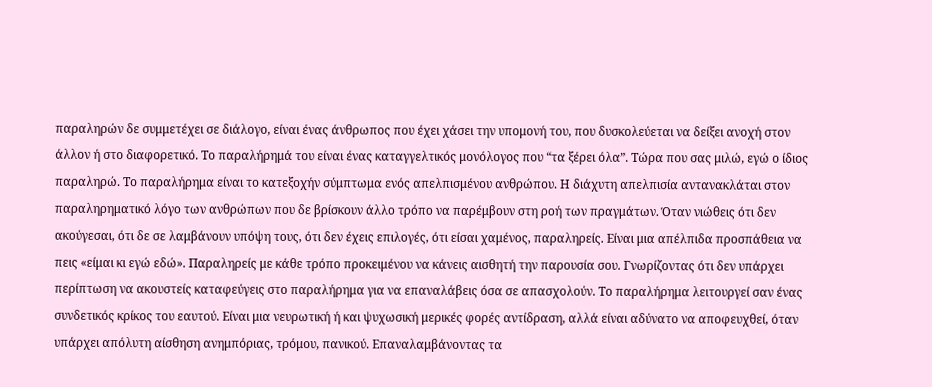παραληρών δε συμμετέχει σε διάλογο, είναι ένας άνθρωπος που έχει χάσει την υπομονή του, που δυσκολεύεται να δείξει ανοχή στον άλλον ή στο διαφορετικό. Το παραλήρημά του είναι ένας καταγγελτικός μονόλογος που “τα ξέρει όλα”. Τώρα που σας μιλώ, εγώ ο ίδιος παραληρώ. Το παραλήρημα είναι το κατεξοχήν σύμπτωμα ενός απελπισμένου ανθρώπου. Η διάχυτη απελπισία αντανακλάται στον παραληρηματικό λόγο των ανθρώπων που δε βρίσκουν άλλο τρόπο να παρέμβουν στη ροή των πραγμάτων. Όταν νιώθεις ότι δεν ακούγεσαι, ότι δε σε λαμβάνουν υπόψη τους, ότι δεν έχεις επιλογές, ότι είσαι χαμένος, παραληρείς. Είναι μια απέλπιδα προσπάθεια να πεις «είμαι κι εγώ εδώ». Παραληρείς με κάθε τρόπο προκειμένου να κάνεις αισθητή την παρουσία σου. Γνωρίζοντας ότι δεν υπάρχει περίπτωση να ακουστείς καταφεύγεις στο παραλήρημα για να επαναλάβεις όσα σε απασχολούν. Το παραλήρημα λειτουργεί σαν ένας συνδετικός κρίκος του εαυτού. Είναι μια νευρωτική ή και ψυχωσική μερικές φορές αντίδραση, αλλά είναι αδύνατο να αποφευχθεί, όταν υπάρχει απόλυτη αίσθηση ανημπόριας, τρόμου, πανικού. Επαναλαμβάνοντας τα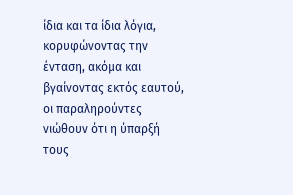ίδια και τα ίδια λόγια, κορυφώνοντας την ένταση, ακόμα και βγαίνοντας εκτός εαυτού, οι παραληρούντες νιώθουν ότι η ύπαρξή τους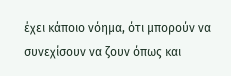έχει κάποιο νόημα, ότι μπορούν να συνεχίσουν να ζουν όπως και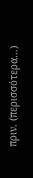πριν. (περισσότερα…)